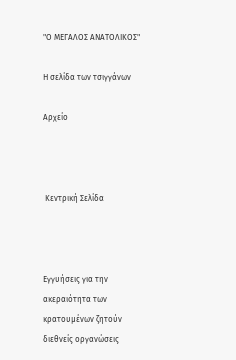"Ο ΜΕΓΑΛΟΣ ΑΝΑΤΟΛΙΚΟΣ"

Η σελίδα των τσιγγάνων

Αρχείο



 Κεντρική Σελίδα



Εγγυήσεις για την ακεραιότητα των κρατουμένων ζητούν διεθνείς οργανώσεις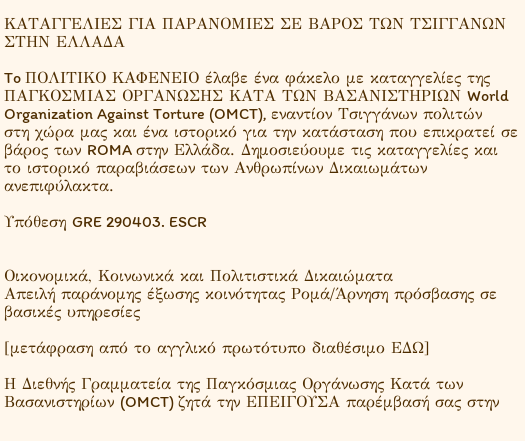ΚΑΤΑΓΓΕΛΙΕΣ ΓΙΑ ΠΑΡΑΝΟΜΙΕΣ ΣΕ ΒΑΡΟΣ ΤΩΝ ΤΣΙΓΓΑΝΩΝ ΣΤΗΝ ΕΛΛΑΔΑ

To ΠΟΛΙΤΙΚΟ ΚΑΦΕΝΕΙΟ έλαβε ένα φάκελο με καταγγελίες της ΠΑΓΚΟΣΜΙΑΣ ΟΡΓΑΝΩΣΗΣ ΚΑΤΑ ΤΩΝ ΒΑΣΑΝΙΣΤΗΡΙΩΝ World Organization Against Torture (OMCT), εναντίον Τσιγγάνων πολιτών στη χώρα μας και ένα ιστορικό για την κατάσταση που επικρατεί σε βάρος των ROMA στην Ελλάδα. Δημοσιεύουμε τις καταγγελίες και το ιστορικό παραβιάσεων των Ανθρωπίνων Δικαιωμάτων ανεπιφύλακτα.

Υπόθεση GRE 290403. ESCR


Οικονομικά, Κοινωνικά και Πολιτιστικά Δικαιώματα
Απειλή παράνομης έξωσης κοινότητας Ρομά/Άρνηση πρόσβασης σε βασικές υπηρεσίες

[μετάφραση από το αγγλικό πρωτότυπο διαθέσιμο ΕΔΩ]

Η Διεθνής Γραμματεία της Παγκόσμιας Οργάνωσης Κατά των Βασανιστηρίων (OMCT) ζητά την ΕΠΕΙΓΟΥΣΑ παρέμβασή σας στην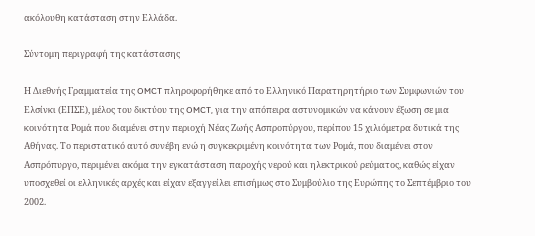ακόλουθη κατάσταση στην Ελλάδα.

Σύντομη περιγραφή της κατάστασης

Η Διεθνής Γραμματεία της OMCT πληροφορήθηκε από το Ελληνικό Παρατηρητήριο των Συμφωνιών του Ελσίνκι (ΕΠΣΕ), μέλος του δικτύου της OMCT, για την απόπειρα αστυνομικών να κάνουν έξωση σε μια κοινότητα Ρομά που διαμένει στην περιοχή Νέας Ζωής Ασπροπύργου, περίπου 15 χιλιόμετρα δυτικά της Αθήνας. Το περιστατικό αυτό συνέβη ενώ η συγκεκριμένη κοινότητα των Ρομά, που διαμένει στον Ασπρόπυργο, περιμένει ακόμα την εγκατάσταση παροχής νερού και ηλεκτρικού ρεύματος, καθώς είχαν υποσχεθεί οι ελληνικές αρχές και είχαν εξαγγείλει επισήμως στο Συμβούλιο της Ευρώπης το Σεπτέμβριο του 2002.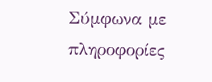Σύμφωνα με πληροφορίες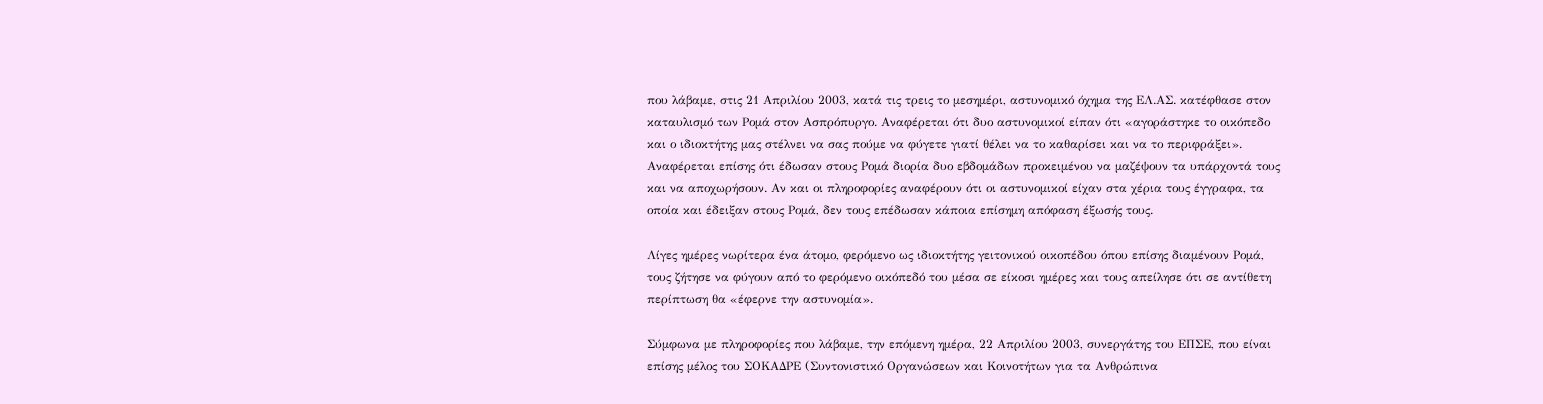που λάβαμε, στις 21 Απριλίου 2003, κατά τις τρεις το μεσημέρι, αστυνομικό όχημα της ΕΛ.ΑΣ. κατέφθασε στον καταυλισμό των Ρομά στον Ασπρόπυργο. Αναφέρεται ότι δυο αστυνομικοί είπαν ότι «αγοράστηκε το οικόπεδο και ο ιδιοκτήτης μας στέλνει να σας πούμε να φύγετε γιατί θέλει να το καθαρίσει και να το περιφράξει». Αναφέρεται επίσης ότι έδωσαν στους Ρομά διορία δυο εβδομάδων προκειμένου να μαζέψουν τα υπάρχοντά τους και να αποχωρήσουν. Αν και οι πληροφορίες αναφέρουν ότι οι αστυνομικοί είχαν στα χέρια τους έγγραφα, τα οποία και έδειξαν στους Ρομά, δεν τους επέδωσαν κάποια επίσημη απόφαση έξωσής τους.

Λίγες ημέρες νωρίτερα ένα άτομο, φερόμενο ως ιδιοκτήτης γειτονικού οικοπέδου όπου επίσης διαμένουν Ρομά, τους ζήτησε να φύγουν από το φερόμενο οικόπεδό του μέσα σε είκοσι ημέρες και τους απείλησε ότι σε αντίθετη περίπτωση θα «έφερνε την αστυνομία».

Σύμφωνα με πληροφορίες που λάβαμε, την επόμενη ημέρα, 22 Απριλίου 2003, συνεργάτης του ΕΠΣΕ, που είναι επίσης μέλος του ΣΟΚΑΔΡΕ (Συντονιστικό Οργανώσεων και Κοινοτήτων για τα Ανθρώπινα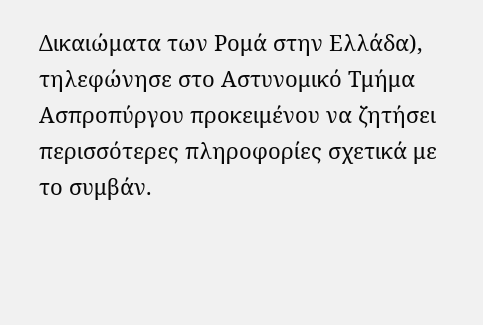Δικαιώματα των Ρομά στην Ελλάδα), τηλεφώνησε στο Αστυνομικό Τμήμα Ασπροπύργου προκειμένου να ζητήσει περισσότερες πληροφορίες σχετικά με το συμβάν.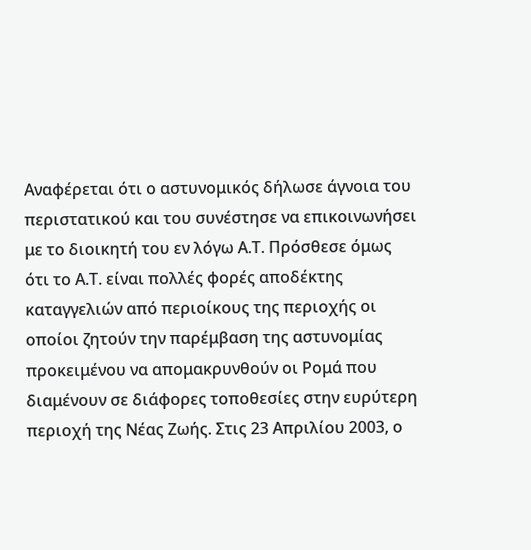Αναφέρεται ότι ο αστυνομικός δήλωσε άγνοια του περιστατικού και του συνέστησε να επικοινωνήσει με το διοικητή του εν λόγω Α.Τ. Πρόσθεσε όμως ότι το Α.Τ. είναι πολλές φορές αποδέκτης καταγγελιών από περιοίκους της περιοχής οι οποίοι ζητούν την παρέμβαση της αστυνομίας προκειμένου να απομακρυνθούν οι Ρομά που διαμένουν σε διάφορες τοποθεσίες στην ευρύτερη περιοχή της Νέας Ζωής. Στις 23 Απριλίου 2003, ο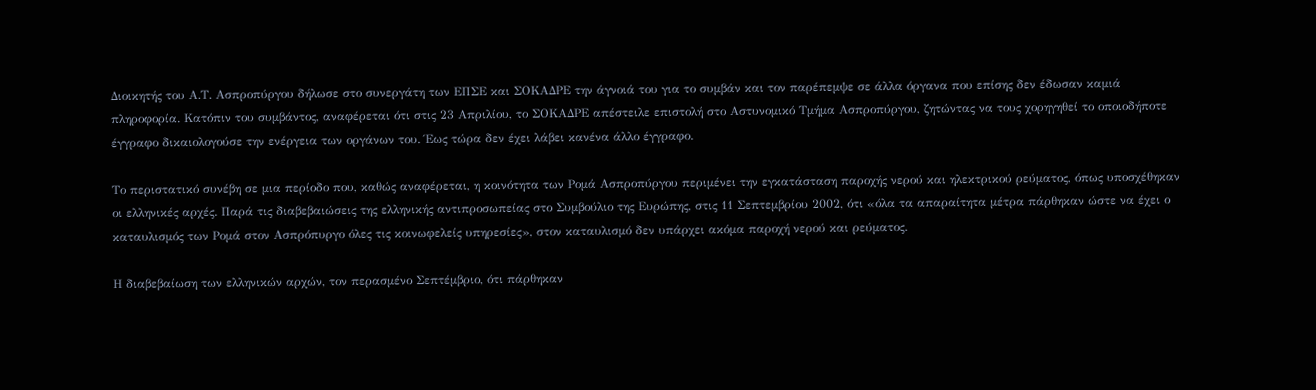Διοικητής του Α.Τ. Ασπροπύργου δήλωσε στο συνεργάτη των ΕΠΣΕ και ΣΟΚΑΔΡΕ την άγνοιά του για το συμβάν και τον παρέπεμψε σε άλλα όργανα που επίσης δεν έδωσαν καμιά πληροφορία. Κατόπιν του συμβάντος, αναφέρεται ότι στις 23 Απριλίου, το ΣΟΚΑΔΡΕ απέστειλε επιστολή στο Αστυνομικό Τμήμα Ασπροπύργου, ζητώντας να τους χορηγηθεί το οποιοδήποτε έγγραφο δικαιολογούσε την ενέργεια των οργάνων του. Έως τώρα δεν έχει λάβει κανένα άλλο έγγραφο.

Το περιστατικό συνέβη σε μια περίοδο που, καθώς αναφέρεται, η κοινότητα των Ρομά Ασπροπύργου περιμένει την εγκατάσταση παροχής νερού και ηλεκτρικού ρεύματος, όπως υποσχέθηκαν οι ελληνικές αρχές. Παρά τις διαβεβαιώσεις της ελληνικής αντιπροσωπείας στο Συμβούλιο της Ευρώπης, στις 11 Σεπτεμβρίου 2002, ότι «όλα τα απαραίτητα μέτρα πάρθηκαν ώστε να έχει ο καταυλισμός των Ρομά στον Ασπρόπυργο όλες τις κοινωφελείς υπηρεσίες», στον καταυλισμό δεν υπάρχει ακόμα παροχή νερού και ρεύματος.

Η διαβεβαίωση των ελληνικών αρχών, τον περασμένο Σεπτέμβριο, ότι πάρθηκαν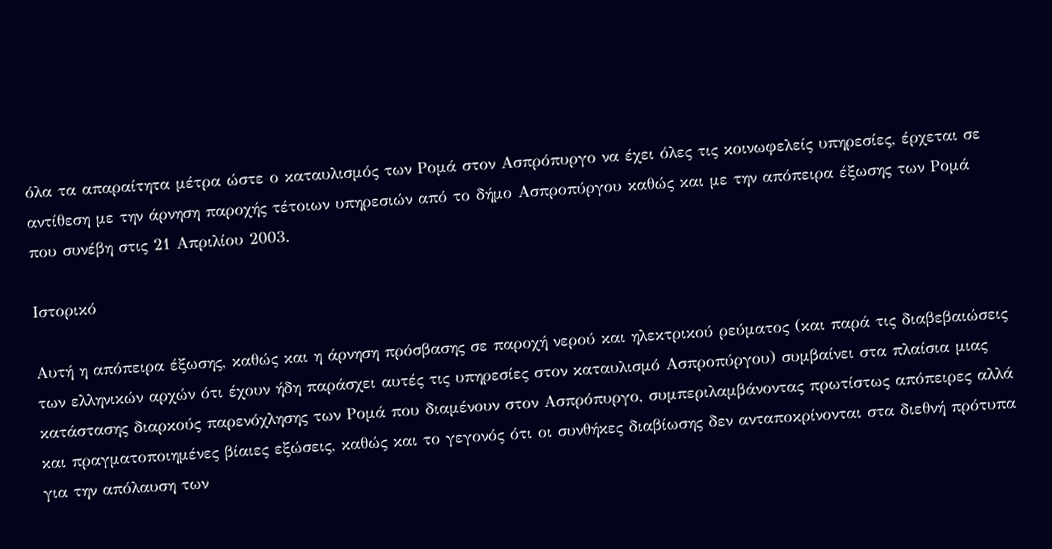όλα τα απαραίτητα μέτρα ώστε ο καταυλισμός των Ρομά στον Ασπρόπυργο να έχει όλες τις κοινωφελείς υπηρεσίες, έρχεται σε αντίθεση με την άρνηση παροχής τέτοιων υπηρεσιών από το δήμο Ασπροπύργου καθώς και με την απόπειρα έξωσης των Ρομά που συνέβη στις 21 Απριλίου 2003.

Ιστορικό

Αυτή η απόπειρα έξωσης, καθώς και η άρνηση πρόσβασης σε παροχή νερού και ηλεκτρικού ρεύματος (και παρά τις διαβεβαιώσεις των ελληνικών αρχών ότι έχουν ήδη παράσχει αυτές τις υπηρεσίες στον καταυλισμό Ασπροπύργου) συμβαίνει στα πλαίσια μιας κατάστασης διαρκούς παρενόχλησης των Ρομά που διαμένουν στον Ασπρόπυργο, συμπεριλαμβάνοντας πρωτίστως απόπειρες αλλά και πραγματοποιημένες βίαιες εξώσεις, καθώς και το γεγονός ότι οι συνθήκες διαβίωσης δεν ανταποκρίνονται στα διεθνή πρότυπα για την απόλαυση των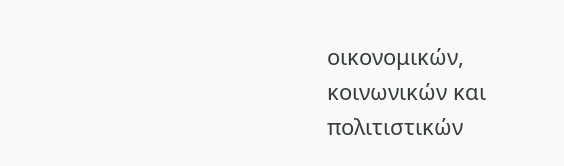οικονομικών, κοινωνικών και πολιτιστικών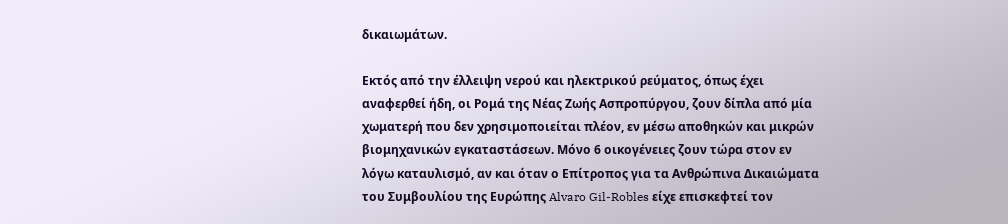δικαιωμάτων.

Εκτός από την έλλειψη νερού και ηλεκτρικού ρεύματος, όπως έχει αναφερθεί ήδη, οι Ρομά της Νέας Ζωής Ασπροπύργου, ζουν δίπλα από μία χωματερή που δεν χρησιμοποιείται πλέον, εν μέσω αποθηκών και μικρών βιομηχανικών εγκαταστάσεων. Μόνο 6 οικογένειες ζουν τώρα στον εν λόγω καταυλισμό, αν και όταν ο Επίτροπος για τα Ανθρώπινα Δικαιώματα του Συμβουλίου της Ευρώπης Alvaro Gil-Robles είχε επισκεφτεί τον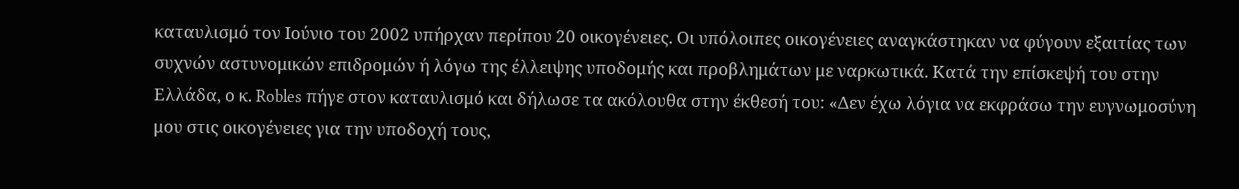καταυλισμό τον Ιούνιο του 2002 υπήρχαν περίπου 20 οικογένειες. Οι υπόλοιπες οικογένειες αναγκάστηκαν να φύγουν εξαιτίας των συχνών αστυνομικών επιδρομών ή λόγω της έλλειψης υποδομής και προβλημάτων με ναρκωτικά. Κατά την επίσκεψή του στην Ελλάδα, ο κ. Robles πήγε στον καταυλισμό και δήλωσε τα ακόλουθα στην έκθεσή του: «Δεν έχω λόγια να εκφράσω την ευγνωμοσύνη μου στις οικογένειες για την υποδοχή τους,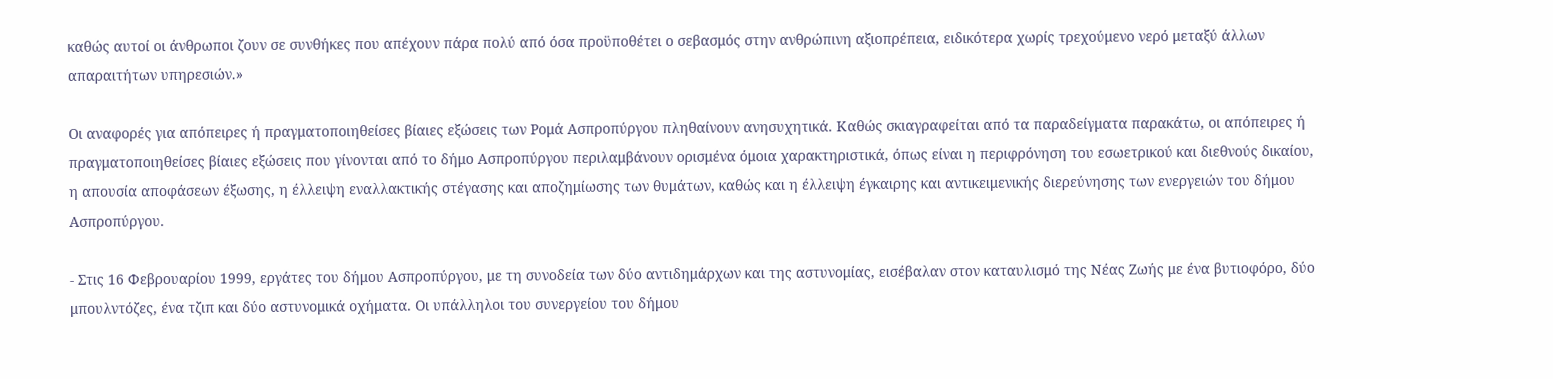καθώς αυτοί οι άνθρωποι ζουν σε συνθήκες που απέχουν πάρα πολύ από όσα προϋποθέτει ο σεβασμός στην ανθρώπινη αξιοπρέπεια, ειδικότερα χωρίς τρεχούμενο νερό μεταξύ άλλων απαραιτήτων υπηρεσιών.»

Οι αναφορές για απόπειρες ή πραγματοποιηθείσες βίαιες εξώσεις των Ρομά Ασπροπύργου πληθαίνουν ανησυχητικά. Καθώς σκιαγραφείται από τα παραδείγματα παρακάτω, οι απόπειρες ή πραγματοποιηθείσες βίαιες εξώσεις που γίνονται από το δήμο Ασπροπύργου περιλαμβάνουν ορισμένα όμοια χαρακτηριστικά, όπως είναι η περιφρόνηση του εσωετρικού και διεθνούς δικαίου, η απουσία αποφάσεων έξωσης, η έλλειψη εναλλακτικής στέγασης και αποζημίωσης των θυμάτων, καθώς και η έλλειψη έγκαιρης και αντικειμενικής διερεύνησης των ενεργειών του δήμου Ασπροπύργου.

- Στις 16 Φεβρουαρίου 1999, εργάτες του δήμου Ασπροπύργου, με τη συνοδεία των δύο αντιδημάρχων και της αστυνομίας, εισέβαλαν στον καταυλισμό της Νέας Ζωής με ένα βυτιοφόρο, δύο μπουλντόζες, ένα τζιπ και δύο αστυνομικά οχήματα. Οι υπάλληλοι του συνεργείου του δήμου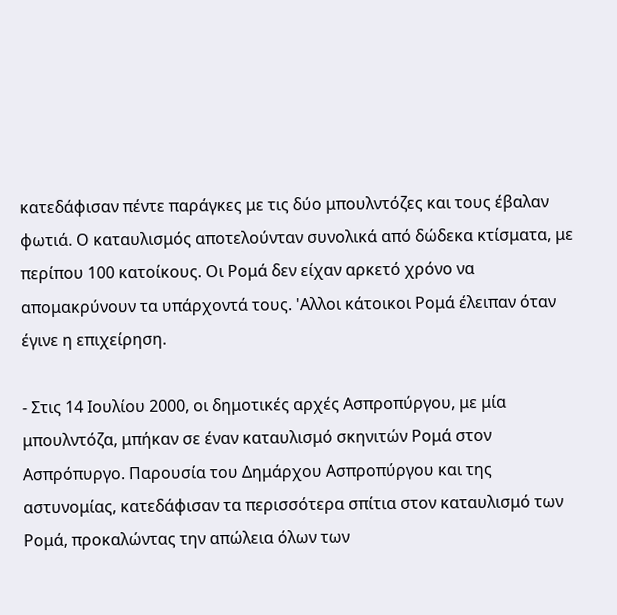κατεδάφισαν πέντε παράγκες με τις δύο μπουλντόζες και τους έβαλαν φωτιά. Ο καταυλισμός αποτελούνταν συνολικά από δώδεκα κτίσματα, με περίπου 100 κατοίκους. Οι Ρομά δεν είχαν αρκετό χρόνο να απομακρύνουν τα υπάρχοντά τους. 'Αλλοι κάτοικοι Ρομά έλειπαν όταν έγινε η επιχείρηση.

- Στις 14 Ιουλίου 2000, οι δημοτικές αρχές Ασπροπύργου, με μία μπουλντόζα, μπήκαν σε έναν καταυλισμό σκηνιτών Ρομά στον Ασπρόπυργο. Παρουσία του Δημάρχου Ασπροπύργου και της αστυνομίας, κατεδάφισαν τα περισσότερα σπίτια στον καταυλισμό των Ρομά, προκαλώντας την απώλεια όλων των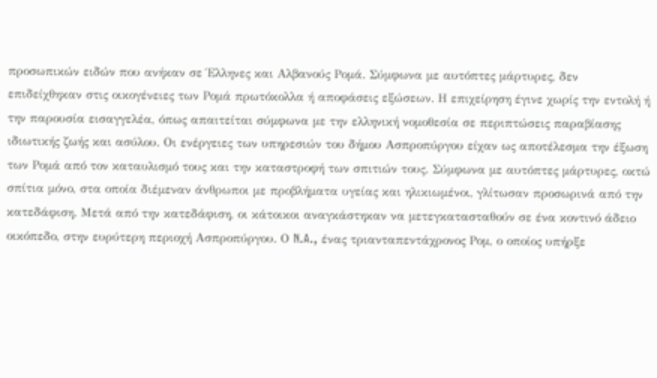προσωπικών ειδών που ανήκαν σε Έλληνες και Αλβανούς Ρομά. Σύμφωνα με αυτόπτες μάρτυρες, δεν επιδείχθηκαν στις οικογένειες των Ρομά πρωτόκολλα ή αποφάσεις εξώσεων. Η επιχείρηση έγινε χωρίς την εντολή ή την παρουσία εισαγγελέα, όπως απαιτείται σύμφωνα με την ελληνική νομοθεσία σε περιπτώσεις παραβίασης ιδιωτικής ζωής και ασύλου. Οι ενέργειες των υπηρεσιών του δήμου Ασπροπύργου είχαν ως αποτέλεσμα την έξωση των Ρομά από τον καταυλισμό τους και την καταστροφή των σπιτιών τους. Σύμφωνα με αυτόπτες μάρτυρες, οκτώ σπίτια μόνο, στα οποία διέμεναν άνθρωποι με προβλήματα υγείας και ηλικιωμένοι, γλίτωσαν προσωρινά από την κατεδάφιση. Μετά από την κατεδάφιση, οι κάτοικοι αναγκάστηκαν να μετεγκατασταθούν σε ένα κοντινό άδειο οικόπεδο, στην ευρύτερη περιοχή Ασπροπύργου. Ο N.A., ένας τριανταπεντάχρονος Ρομ, ο οποίος υπήρξε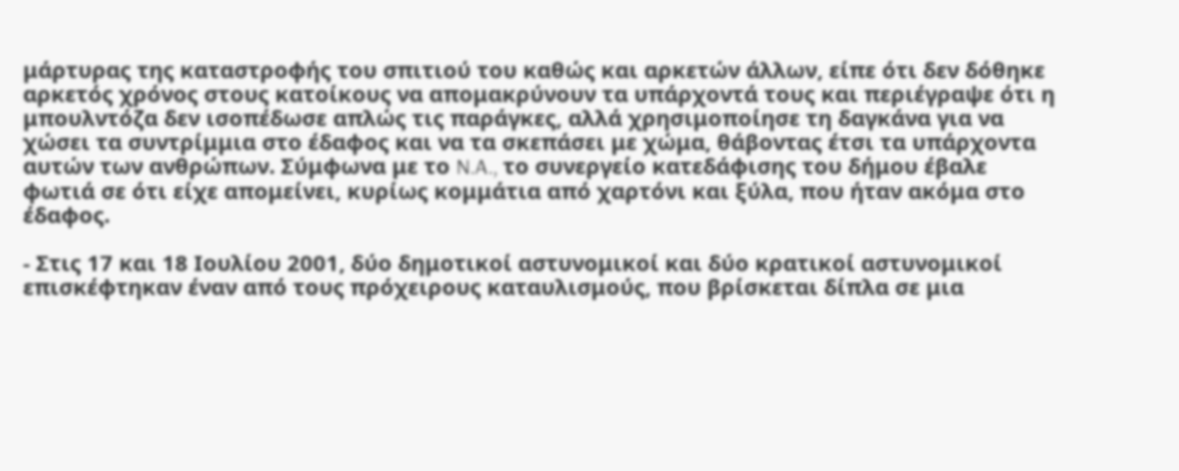μάρτυρας της καταστροφής του σπιτιού του καθώς και αρκετών άλλων, είπε ότι δεν δόθηκε αρκετός χρόνος στους κατοίκους να απομακρύνουν τα υπάρχοντά τους και περιέγραψε ότι η μπουλντόζα δεν ισοπέδωσε απλώς τις παράγκες, αλλά χρησιμοποίησε τη δαγκάνα για να χώσει τα συντρίμμια στο έδαφος και να τα σκεπάσει με χώμα, θάβοντας έτσι τα υπάρχοντα αυτών των ανθρώπων. Σύμφωνα με το N.A., το συνεργείο κατεδάφισης του δήμου έβαλε φωτιά σε ότι είχε απομείνει, κυρίως κομμάτια από χαρτόνι και ξύλα, που ήταν ακόμα στο έδαφος.

- Στις 17 και 18 Ιουλίου 2001, δύο δημοτικοί αστυνομικοί και δύο κρατικοί αστυνομικοί επισκέφτηκαν έναν από τους πρόχειρους καταυλισμούς, που βρίσκεται δίπλα σε μια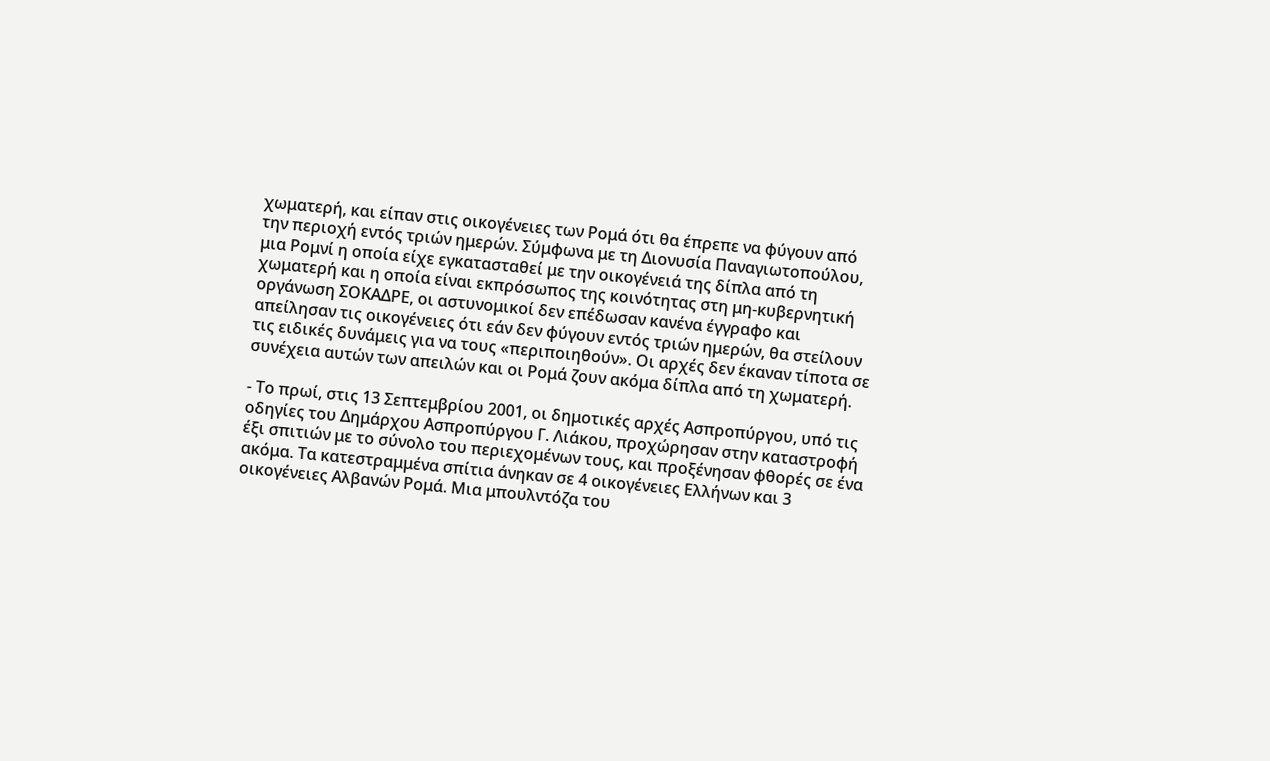χωματερή, και είπαν στις οικογένειες των Ρομά ότι θα έπρεπε να φύγουν από την περιοχή εντός τριών ημερών. Σύμφωνα με τη Διονυσία Παναγιωτοπούλου, μια Ρομνί η οποία είχε εγκατασταθεί με την οικογένειά της δίπλα από τη χωματερή και η οποία είναι εκπρόσωπος της κοινότητας στη μη-κυβερνητική οργάνωση ΣΟΚΑΔΡΕ, οι αστυνομικοί δεν επέδωσαν κανένα έγγραφο και απείλησαν τις οικογένειες ότι εάν δεν φύγουν εντός τριών ημερών, θα στείλουν τις ειδικές δυνάμεις για να τους «περιποιηθούν». Οι αρχές δεν έκαναν τίποτα σε συνέχεια αυτών των απειλών και οι Ρομά ζουν ακόμα δίπλα από τη χωματερή.

- Το πρωί, στις 13 Σεπτεμβρίου 2001, οι δημοτικές αρχές Ασπροπύργου, υπό τις οδηγίες του Δημάρχου Ασπροπύργου Γ. Λιάκου, προχώρησαν στην καταστροφή έξι σπιτιών με το σύνολο του περιεχομένων τους, και προξένησαν φθορές σε ένα ακόμα. Τα κατεστραμμένα σπίτια άνηκαν σε 4 οικογένειες Ελλήνων και 3 οικογένειες Αλβανών Ρομά. Μια μπουλντόζα του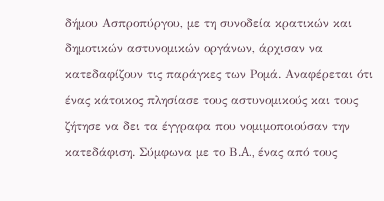δήμου Ασπροπύργου, με τη συνοδεία κρατικών και δημοτικών αστυνομικών οργάνων, άρχισαν να κατεδαφίζουν τις παράγκες των Ρομά. Αναφέρεται ότι ένας κάτοικος πλησίασε τους αστυνομικούς και τους ζήτησε να δει τα έγγραφα που νομιμοποιούσαν την κατεδάφιση. Σύμφωνα με το Β.A., ένας από τους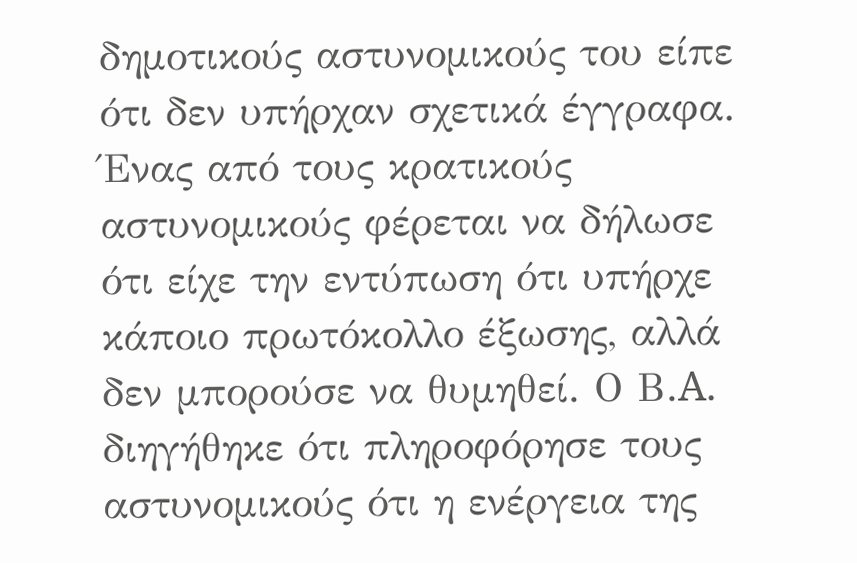δημοτικούς αστυνομικούς του είπε ότι δεν υπήρχαν σχετικά έγγραφα. Ένας από τους κρατικούς αστυνομικούς φέρεται να δήλωσε ότι είχε την εντύπωση ότι υπήρχε κάποιο πρωτόκολλο έξωσης, αλλά δεν μπορούσε να θυμηθεί. Ο Β.A. διηγήθηκε ότι πληροφόρησε τους αστυνομικούς ότι η ενέργεια της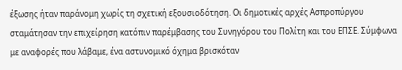έξωσης ήταν παράνομη χωρίς τη σχετική εξουσιοδότηση. Οι δημοτικές αρχές Ασπροπύργου σταμάτησαν την επιχείρηση κατόπιν παρέμβασης του Συνηγόρου του Πολίτη και του ΕΠΣΕ. Σύμφωνα με αναφορές που λάβαμε, ένα αστυνομικό όχημα βρισκόταν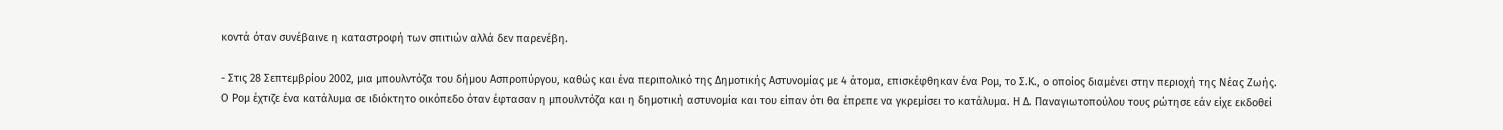κοντά όταν συνέβαινε η καταστροφή των σπιτιών αλλά δεν παρενέβη.

- Στις 28 Σεπτεμβρίου 2002, μια μπουλντόζα του δήμου Ασπροπύργου, καθώς και ένα περιπολικό της Δημοτικής Αστυνομίας με 4 άτομα, επισκέφθηκαν ένα Ρομ, το Σ.K., ο οποίος διαμένει στην περιοχή της Νέας Ζωής. Ο Ρομ έχτιζε ένα κατάλυμα σε ιδιόκτητο οικόπεδο όταν έφτασαν η μπουλντόζα και η δημοτική αστυνομία και του είπαν ότι θα έπρεπε να γκρεμίσει το κατάλυμα. Η Δ. Παναγιωτοπούλου τους ρώτησε εάν είχε εκδοθεί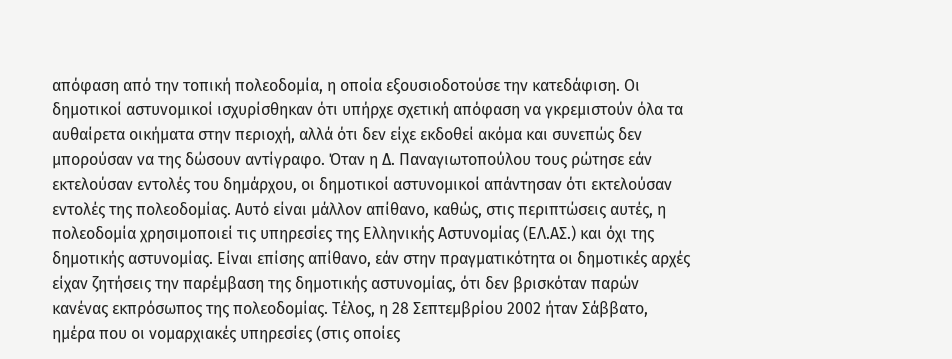απόφαση από την τοπική πολεοδομία, η οποία εξουσιοδοτούσε την κατεδάφιση. Οι δημοτικοί αστυνομικοί ισχυρίσθηκαν ότι υπήρχε σχετική απόφαση να γκρεμιστούν όλα τα αυθαίρετα οικήματα στην περιοχή, αλλά ότι δεν είχε εκδοθεί ακόμα και συνεπώς δεν μπορούσαν να της δώσουν αντίγραφο. Όταν η Δ. Παναγιωτοπούλου τους ρώτησε εάν εκτελούσαν εντολές του δημάρχου, οι δημοτικοί αστυνομικοί απάντησαν ότι εκτελούσαν εντολές της πολεοδομίας. Αυτό είναι μάλλον απίθανο, καθώς, στις περιπτώσεις αυτές, η πολεοδομία χρησιμοποιεί τις υπηρεσίες της Ελληνικής Αστυνομίας (ΕΛ.ΑΣ.) και όχι της δημοτικής αστυνομίας. Είναι επίσης απίθανο, εάν στην πραγματικότητα οι δημοτικές αρχές είχαν ζητήσεις την παρέμβαση της δημοτικής αστυνομίας, ότι δεν βρισκόταν παρών κανένας εκπρόσωπος της πολεοδομίας. Τέλος, η 28 Σεπτεμβρίου 2002 ήταν Σάββατο, ημέρα που οι νομαρχιακές υπηρεσίες (στις οποίες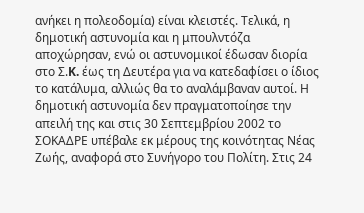ανήκει η πολεοδομία) είναι κλειστές. Τελικά, η δημοτική αστυνομία και η μπουλντόζα αποχώρησαν, ενώ οι αστυνομικοί έδωσαν διορία στο Σ.K. έως τη Δευτέρα για να κατεδαφίσει ο ίδιος το κατάλυμα, αλλιώς θα το αναλάμβαναν αυτοί. Η δημοτική αστυνομία δεν πραγματοποίησε την απειλή της και στις 30 Σεπτεμβρίου 2002 το ΣΟΚΑΔΡΕ υπέβαλε εκ μέρους της κοινότητας Νέας Ζωής, αναφορά στο Συνήγορο του Πολίτη. Στις 24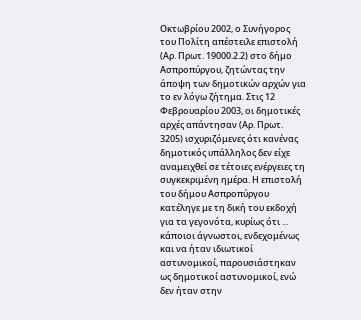Οκτωβρίου 2002, ο Συνήγορος του Πολίτη απέστειλε επιστολή (Αρ. Πρωτ. 19000.2.2) στο δήμο Ασπροπύργου, ζητώντας την άποψη των δημοτικών αρχών για το εν λόγω ζήτημα. Στις 12 Φεβρουαρίου 2003, οι δημοτικές αρχές απάντησαν (Αρ. Πρωτ. 3205) ισχυριζόμενες ότι κανένας δημοτικός υπάλληλος δεν είχε αναμειχθεί σε τέτοιες ενέργειες τη συγκεκριμένη ημέρα. Η επιστολή του δήμου Ασπροπύργου κατέληγε με τη δική του εκδοχή για τα γεγονότα, κυρίως ότι ... κάποιοι άγνωστοι, ενδεχομένως και να ήταν ιδιωτικοί αστυνομικοί, παρουσιάστηκαν ως δημοτικοί αστυνομικοί, ενώ δεν ήταν στην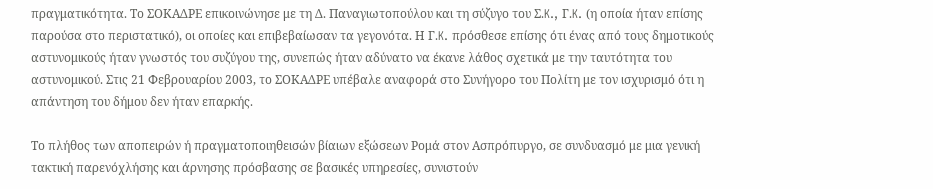πραγματικότητα. Το ΣΟΚΑΔΡΕ επικοινώνησε με τη Δ. Παναγιωτοπούλου και τη σύζυγο του Σ.K., Γ.K. (η οποία ήταν επίσης παρούσα στο περιστατικό), οι οποίες και επιβεβαίωσαν τα γεγονότα. Η Γ.K. πρόσθεσε επίσης ότι ένας από τους δημοτικούς αστυνομικούς ήταν γνωστός του συζύγου της, συνεπώς ήταν αδύνατο να έκανε λάθος σχετικά με την ταυτότητα του αστυνομικού. Στις 21 Φεβρουαρίου 2003, το ΣΟΚΑΔΡΕ υπέβαλε αναφορά στο Συνήγορο του Πολίτη με τον ισχυρισμό ότι η απάντηση του δήμου δεν ήταν επαρκής.

Το πλήθος των αποπειρών ή πραγματοποιηθεισών βίαιων εξώσεων Ρομά στον Ασπρόπυργο, σε συνδυασμό με μια γενική τακτική παρενόχλήσης και άρνησης πρόσβασης σε βασικές υπηρεσίες, συνιστούν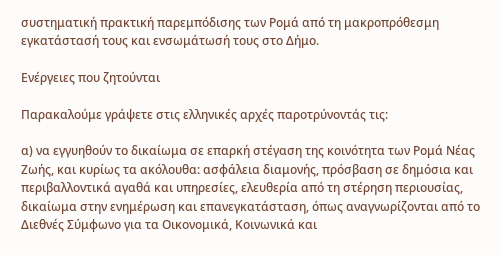συστηματική πρακτική παρεμπόδισης των Ρομά από τη μακροπρόθεσμη εγκατάστασή τους και ενσωμάτωσή τους στο Δήμο.

Ενέργειες που ζητούνται

Παρακαλούμε γράψετε στις ελληνικές αρχές παροτρύνοντάς τις:

α) να εγγυηθούν το δικαίωμα σε επαρκή στέγαση της κοινότητα των Ρομά Νέας Ζωής, και κυρίως τα ακόλουθα: ασφάλεια διαμονής, πρόσβαση σε δημόσια και περιβαλλοντικά αγαθά και υπηρεσίες, ελευθερία από τη στέρηση περιουσίας, δικαίωμα στην ενημέρωση και επανεγκατάσταση, όπως αναγνωρίζονται από το Διεθνές Σύμφωνο για τα Οικονομικά, Κοινωνικά και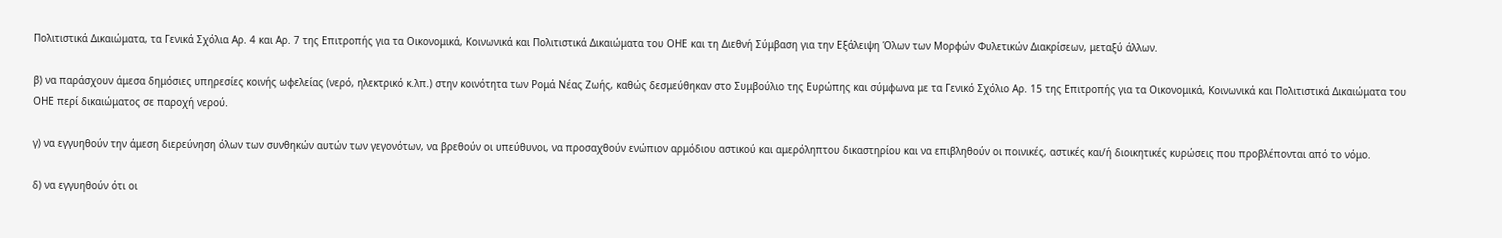Πολιτιστικά Δικαιώματα, τα Γενικά Σχόλια Αρ. 4 και Αρ. 7 της Επιτροπής για τα Οικονομικά, Κοινωνικά και Πολιτιστικά Δικαιώματα του ΟΗΕ και τη Διεθνή Σύμβαση για την Εξάλειψη Όλων των Μορφών Φυλετικών Διακρίσεων, μεταξύ άλλων.

β) να παράσχουν άμεσα δημόσιες υπηρεσίες κοινής ωφελείας (νερό, ηλεκτρικό κ.λπ.) στην κοινότητα των Ρομά Νέας Ζωής, καθώς δεσμεύθηκαν στο Συμβούλιο της Ευρώπης και σύμφωνα με τα Γενικό Σχόλιο Αρ. 15 της Επιτροπής για τα Οικονομικά, Κοινωνικά και Πολιτιστικά Δικαιώματα του ΟΗΕ περί δικαιώματος σε παροχή νερού.

γ) να εγγυηθούν την άμεση διερεύνηση όλων των συνθηκών αυτών των γεγονότων, να βρεθούν οι υπεύθυνοι, να προσαχθούν ενώπιον αρμόδιου αστικού και αμερόληπτου δικαστηρίου και να επιβληθούν οι ποινικές, αστικές και/ή διοικητικές κυρώσεις που προβλέπονται από το νόμο.

δ) να εγγυηθούν ότι οι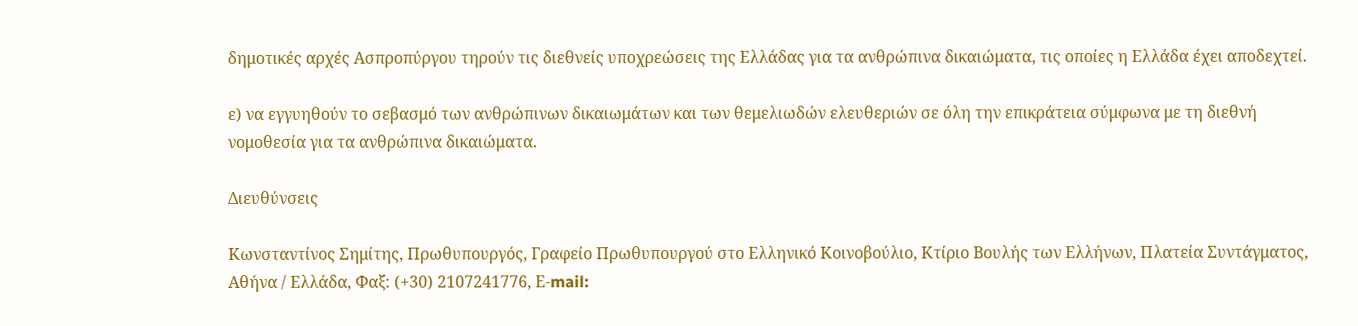δημοτικές αρχές Ασπροπύργου τηρούν τις διεθνείς υποχρεώσεις της Ελλάδας για τα ανθρώπινα δικαιώματα, τις οποίες η Ελλάδα έχει αποδεχτεί.

ε) να εγγυηθούν το σεβασμό των ανθρώπινων δικαιωμάτων και των θεμελιωδών ελευθεριών σε όλη την επικράτεια σύμφωνα με τη διεθνή νομοθεσία για τα ανθρώπινα δικαιώματα.

Διευθύνσεις

Κωνσταντίνος Σημίτης, Πρωθυπουργός, Γραφείο Πρωθυπουργού στο Ελληνικό Κοινοβούλιο, Κτίριο Βουλής των Ελλήνων, Πλατεία Συντάγματος, Αθήνα / Ελλάδα, Φαξ: (+30) 2107241776, Ε-mail: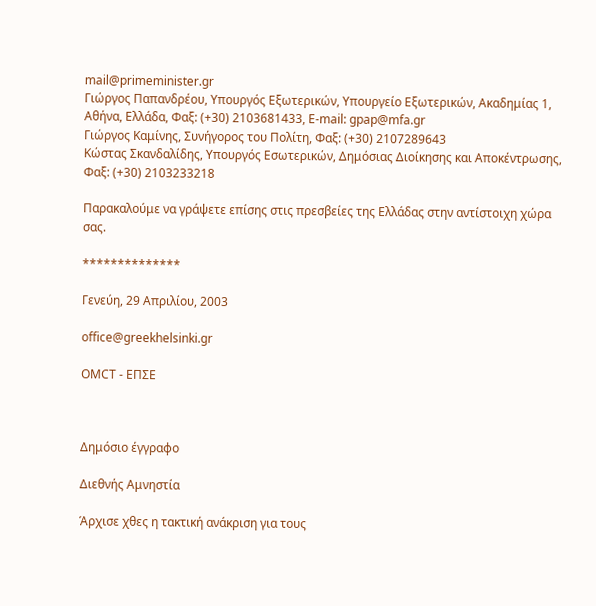mail@primeminister.gr
Γιώργος Παπανδρέου, Υπουργός Εξωτερικών, Υπουργείο Εξωτερικών, Ακαδημίας 1, Αθήνα, Ελλάδα, Φαξ: (+30) 2103681433, E-mail: gpap@mfa.gr
Γιώργος Καμίνης, Συνήγορος του Πολίτη, Φαξ: (+30) 2107289643
Κώστας Σκανδαλίδης, Υπουργός Εσωτερικών, Δημόσιας Διοίκησης και Αποκέντρωσης, Φαξ: (+30) 2103233218

Παρακαλούμε να γράψετε επίσης στις πρεσβείες της Ελλάδας στην αντίστοιχη χώρα σας.

**************

Γενεύη, 29 Απριλίου, 2003

office@greekhelsinki.gr

OMCT - ΕΠΣΕ



Δημόσιο έγγραφο

Διεθνής Aμνηστία

Άρχισε χθες η τακτική ανάκριση για τους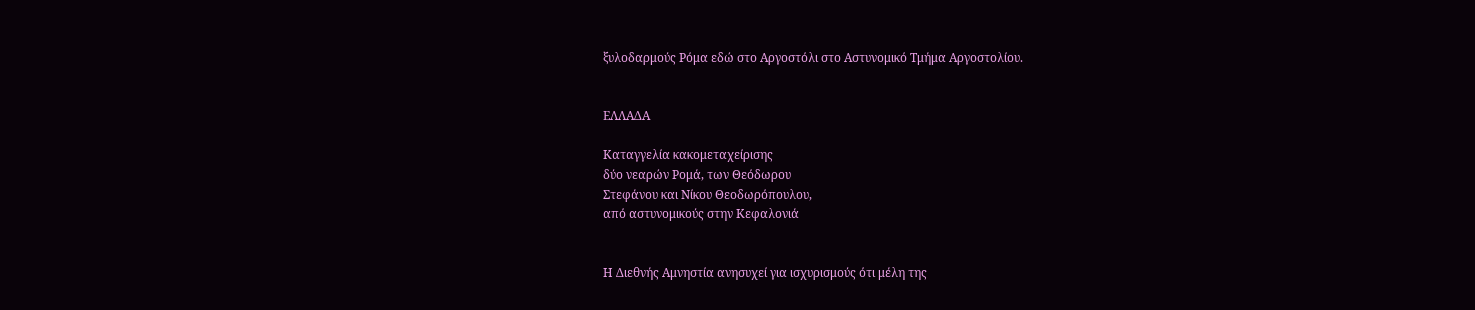ξυλοδαρμούς Ρόμα εδώ στο Αργοστόλι στο Αστυνομικό Τμήμα Αργοστολίου.


ΕΛΛΑΔΑ

Καταγγελία κακομεταχείρισης
δύο νεαρών Ρομά, των Θεόδωρου
Στεφάνου και Νίκου Θεοδωρόπουλου,
από αστυνομικούς στην Κεφαλονιά


Η Διεθνής Αμνηστία ανησυχεί για ισχυρισμούς ότι μέλη της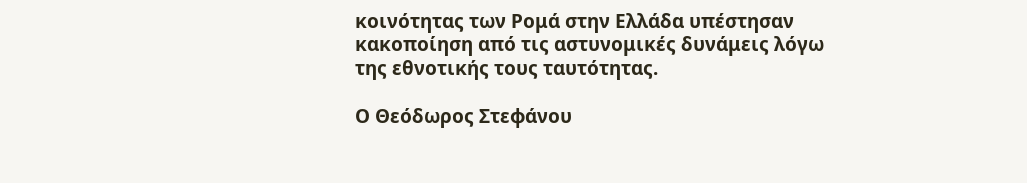κοινότητας των Ρομά στην Ελλάδα υπέστησαν κακοποίηση από τις αστυνομικές δυνάμεις λόγω της εθνοτικής τους ταυτότητας.

Ο Θεόδωρος Στεφάνου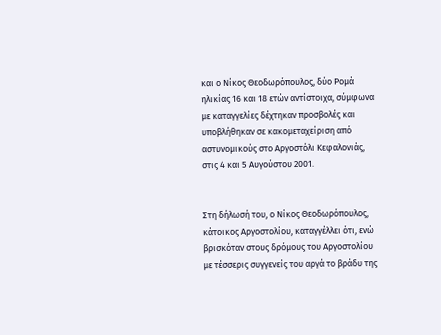και ο Νίκος Θεοδωρόπουλος, δύο Ρομά ηλικίας 16 και 18 ετών αντίστοιχα, σύμφωνα με καταγγελίες δέχτηκαν προσβολές και υποβλήθηκαν σε κακομεταχείριση από αστυνομικούς στο Αργοστόλι Κεφαλονιάς, στις 4 και 5 Αυγούστου 2001.


Στη δήλωσή του, ο Νίκος Θεοδωρόπουλος, κάτοικος Αργοστολίου, καταγγέλλει ότι, ενώ βρισκόταν στους δρόμους του Αργοστολίου με τέσσερις συγγενείς του αργά το βράδυ της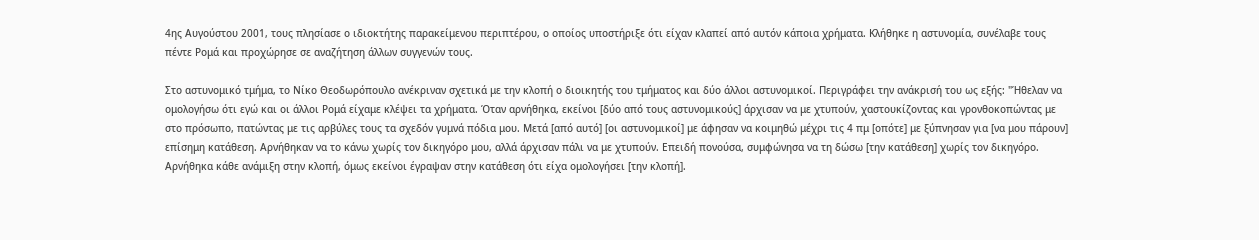4ης Αυγούστου 2001, τους πλησίασε ο ιδιοκτήτης παρακείμενου περιπτέρου, ο οποίος υποστήριξε ότι είχαν κλαπεί από αυτόν κάποια χρήματα. Κλήθηκε η αστυνομία, συνέλαβε τους πέντε Ρομά και προχώρησε σε αναζήτηση άλλων συγγενών τους.

Στο αστυνομικό τμήμα, το Νίκο Θεοδωρόπουλο ανέκριναν σχετικά με την κλοπή ο διοικητής του τμήματος και δύο άλλοι αστυνομικοί. Περιγράφει την ανάκρισή του ως εξής: "Ήθελαν να ομολογήσω ότι εγώ και οι άλλοι Ρομά είχαμε κλέψει τα χρήματα. Όταν αρνήθηκα, εκείνοι [δύο από τους αστυνομικούς] άρχισαν να με χτυπούν, χαστουκίζοντας και γρονθοκοπώντας με στο πρόσωπο, πατώντας με τις αρβύλες τους τα σχεδόν γυμνά πόδια μου. Μετά [από αυτό] [οι αστυνομικοί] με άφησαν να κοιμηθώ μέχρι τις 4 πμ [οπότε] με ξύπνησαν για [να μου πάρουν] επίσημη κατάθεση. Αρνήθηκαν να το κάνω χωρίς τον δικηγόρο μου, αλλά άρχισαν πάλι να με χτυπούν. Επειδή πονούσα, συμφώνησα να τη δώσω [την κατάθεση] χωρίς τον δικηγόρο. Αρνήθηκα κάθε ανάμιξη στην κλοπή, όμως εκείνοι έγραψαν στην κατάθεση ότι είχα ομολογήσει [την κλοπή].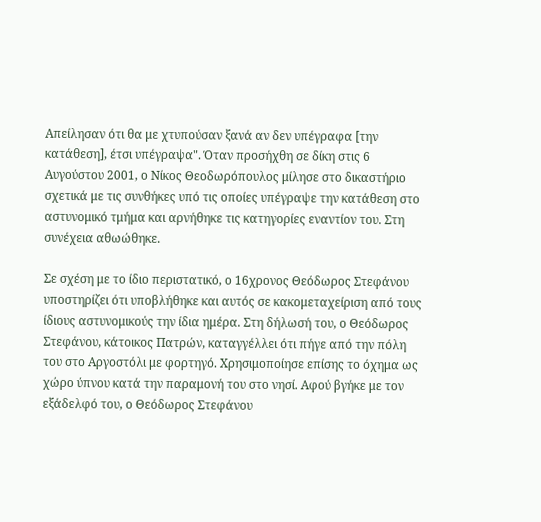Απείλησαν ότι θα με χτυπούσαν ξανά αν δεν υπέγραφα [την κατάθεση], έτσι υπέγραψα". Όταν προσήχθη σε δίκη στις 6 Αυγούστου 2001, ο Νίκος Θεοδωρόπουλος μίλησε στο δικαστήριο σχετικά με τις συνθήκες υπό τις οποίες υπέγραψε την κατάθεση στο αστυνομικό τμήμα και αρνήθηκε τις κατηγορίες εναντίον του. Στη συνέχεια αθωώθηκε.

Σε σχέση με το ίδιο περιστατικό, ο 16χρονος Θεόδωρος Στεφάνου υποστηρίζει ότι υποβλήθηκε και αυτός σε κακομεταχείριση από τους ίδιους αστυνομικούς την ίδια ημέρα. Στη δήλωσή του, ο Θεόδωρος Στεφάνου, κάτοικος Πατρών, καταγγέλλει ότι πήγε από την πόλη του στο Αργοστόλι με φορτηγό. Χρησιμοποίησε επίσης το όχημα ως χώρο ύπνου κατά την παραμονή του στο νησί. Αφού βγήκε με τον εξάδελφό του, ο Θεόδωρος Στεφάνου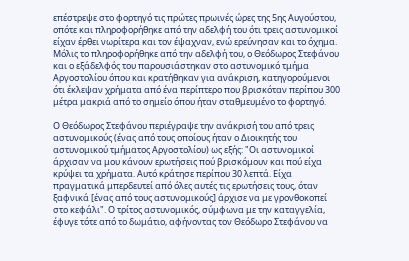επέστρεψε στο φορτηγό τις πρώτες πρωινές ώρες της 5ης Αυγούστου, οπότε και πληροφορήθηκε από την αδελφή του ότι τρεις αστυνομικοί είχαν έρθει νωρίτερα και τον έψαχναν, ενώ ερεύνησαν και το όχημα. Μόλις το πληροφορήθηκε από την αδελφή του, ο Θεόδωρος Στεφάνου και ο εξάδελφός του παρουσιάστηκαν στο αστυνομικό τμήμα Αργοστολίου όπου και κρατήθηκαν για ανάκριση, κατηγορούμενοι ότι έκλεψαν χρήματα από ένα περίπτερο που βρισκόταν περίπου 300 μέτρα μακριά από το σημείο όπου ήταν σταθμευμένο το φορτηγό.

Ο Θεόδωρος Στεφάνου περιέγραψε την ανάκρισή του από τρεις αστυνομικούς (ένας από τους οποίους ήταν ο Διοικητής του αστυνομικού τμήματος Αργοστολίου) ως εξής: "Οι αστυνομικοί άρχισαν να μου κάνουν ερωτήσεις πού βρισκόμουν και πού είχα κρύψει τα χρήματα. Αυτό κράτησε περίπου 30 λεπτά. Είχα πραγματικά μπερδευτεί από όλες αυτές τις ερωτήσεις τους, όταν ξαφνικά [ένας από τους αστυνομικούς] άρχισε να με γρονθοκοπεί στο κεφάλι". Ο τρίτος αστυνομικός, σύμφωνα με την καταγγελία, έφυγε τότε από το δωμάτιο, αφήνοντας τον Θεόδωρο Στεφάνου να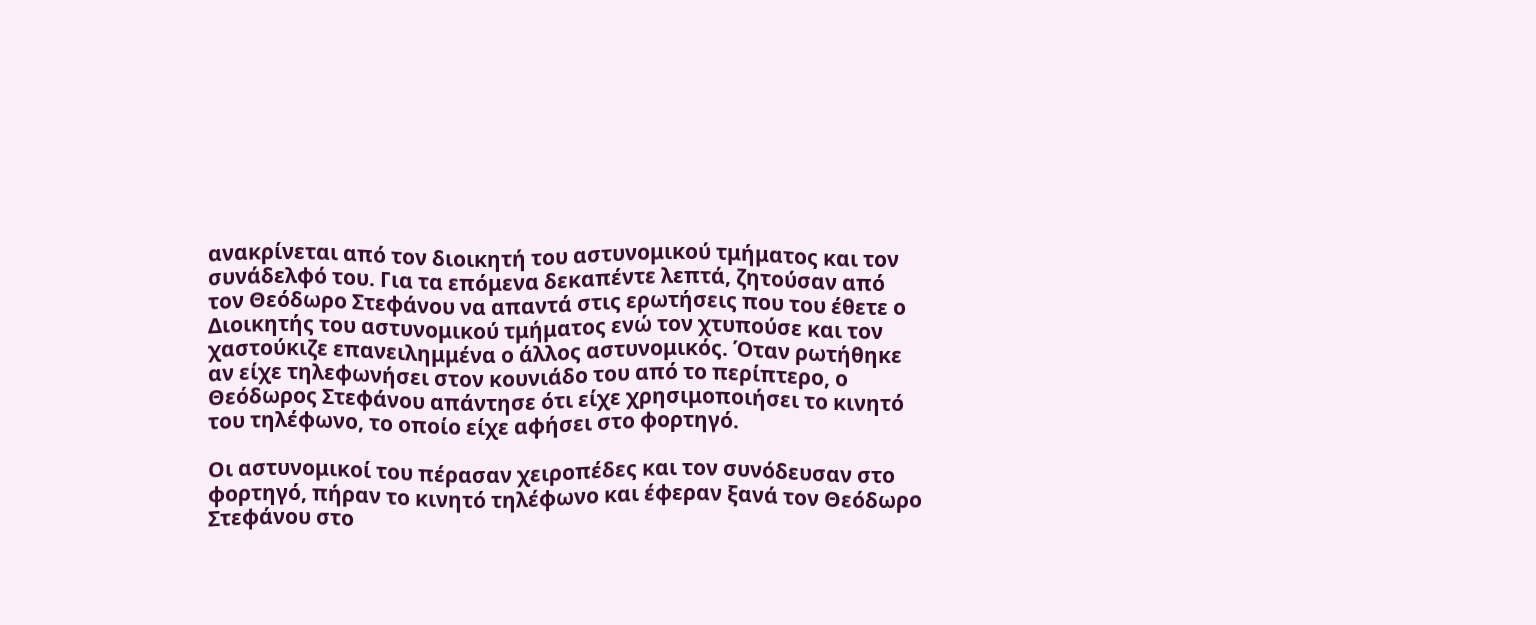ανακρίνεται από τον διοικητή του αστυνομικού τμήματος και τον συνάδελφό του. Για τα επόμενα δεκαπέντε λεπτά, ζητούσαν από τον Θεόδωρο Στεφάνου να απαντά στις ερωτήσεις που του έθετε ο Διοικητής του αστυνομικού τμήματος ενώ τον χτυπούσε και τον χαστούκιζε επανειλημμένα ο άλλος αστυνομικός. Όταν ρωτήθηκε αν είχε τηλεφωνήσει στον κουνιάδο του από το περίπτερο, ο Θεόδωρος Στεφάνου απάντησε ότι είχε χρησιμοποιήσει το κινητό του τηλέφωνο, το οποίο είχε αφήσει στο φορτηγό.

Οι αστυνομικοί του πέρασαν χειροπέδες και τον συνόδευσαν στο φορτηγό, πήραν το κινητό τηλέφωνο και έφεραν ξανά τον Θεόδωρο Στεφάνου στο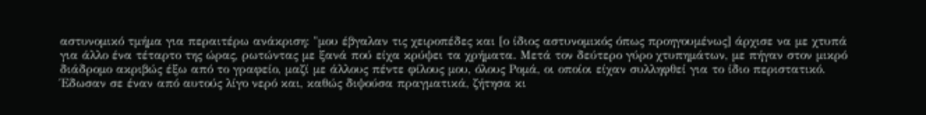αστυνομικό τμήμα για περαιτέρω ανάκριση: "μου έβγαλαν τις χειροπέδες και [ο ίδιος αστυνομικός όπως προηγουμένως] άρχισε να με χτυπά για άλλο ένα τέταρτο της ώρας, ρωτώντας με ξανά πού είχα κρύψει τα χρήματα. Μετά τον δεύτερο γύρο χτυπημάτων, με πήγαν στον μικρό διάδρομο ακριβώς έξω από το γραφείο, μαζί με άλλους πέντε φίλους μου, όλους Ρομά, οι οποίοι είχαν συλληφθεί για το ίδιο περιστατικό. Έδωσαν σε έναν από αυτούς λίγο νερό και, καθώς διψούσα πραγματικά, ζήτησα κι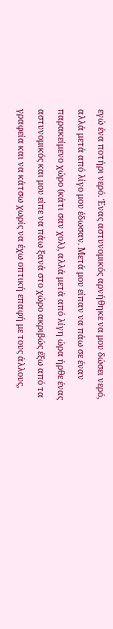εγώ ένα ποτήρι νερό. Ένας αστυνομικός αρνήθηκε να μου δώσει νερό, αλλά μετά από λίγο μου έδωσαν. Μετά μου είπαν να πάω σε έναν παρακείμενο χώρο (κάτι σαν χολ), αλλά μετά από λίγη ώρα ήρθε ένας αστυνομικός και μου είπε να πάω ξανά στο χώρο ακριβώς έξω από τα γραφεία και να κάτσω χωρίς να έχω οπτική επαφή με τους άλλους,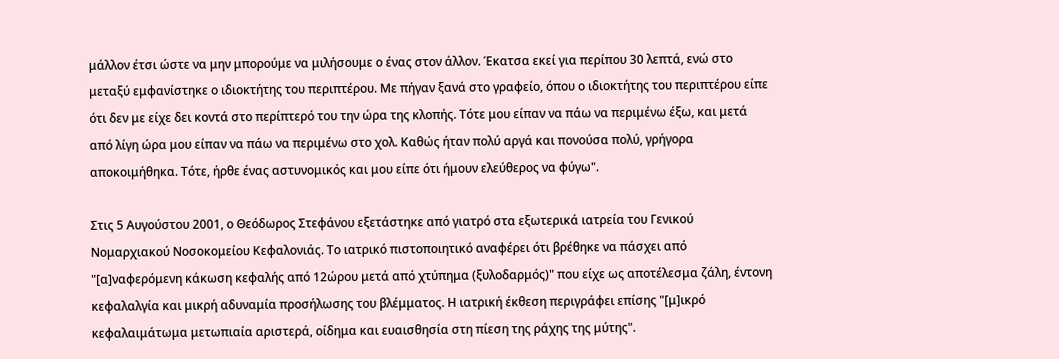μάλλον έτσι ώστε να μην μπορούμε να μιλήσουμε ο ένας στον άλλον. Έκατσα εκεί για περίπου 30 λεπτά, ενώ στο μεταξύ εμφανίστηκε ο ιδιοκτήτης του περιπτέρου. Με πήγαν ξανά στο γραφείο, όπου ο ιδιοκτήτης του περιπτέρου είπε ότι δεν με είχε δει κοντά στο περίπτερό του την ώρα της κλοπής. Τότε μου είπαν να πάω να περιμένω έξω, και μετά από λίγη ώρα μου είπαν να πάω να περιμένω στο χολ. Καθώς ήταν πολύ αργά και πονούσα πολύ, γρήγορα αποκοιμήθηκα. Τότε, ήρθε ένας αστυνομικός και μου είπε ότι ήμουν ελεύθερος να φύγω".

Στις 5 Αυγούστου 2001, ο Θεόδωρος Στεφάνου εξετάστηκε από γιατρό στα εξωτερικά ιατρεία του Γενικού Νομαρχιακού Νοσοκομείου Κεφαλονιάς. Το ιατρικό πιστοποιητικό αναφέρει ότι βρέθηκε να πάσχει από "[α]ναφερόμενη κάκωση κεφαλής από 12ώρου μετά από χτύπημα (ξυλοδαρμός)" που είχε ως αποτέλεσμα ζάλη, έντονη κεφαλαλγία και μικρή αδυναμία προσήλωσης του βλέμματος. Η ιατρική έκθεση περιγράφει επίσης "[μ]ικρό κεφαλαιμάτωμα μετωπιαία αριστερά, οίδημα και ευαισθησία στη πίεση της ράχης της μύτης".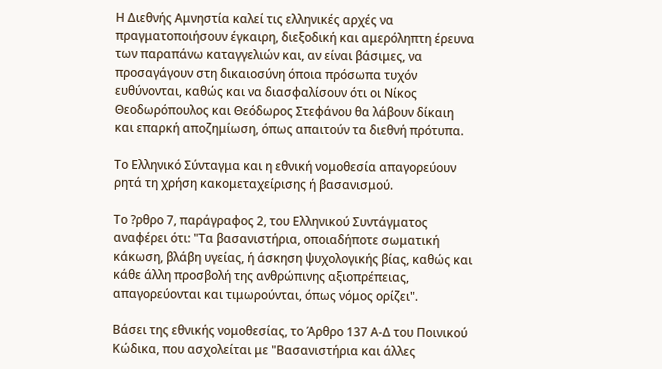Η Διεθνής Αμνηστία καλεί τις ελληνικές αρχές να πραγματοποιήσουν έγκαιρη, διεξοδική και αμερόληπτη έρευνα των παραπάνω καταγγελιών και, αν είναι βάσιμες, να προσαγάγουν στη δικαιοσύνη όποια πρόσωπα τυχόν ευθύνονται, καθώς και να διασφαλίσουν ότι οι Νίκος Θεοδωρόπουλος και Θεόδωρος Στεφάνου θα λάβουν δίκαιη και επαρκή αποζημίωση, όπως απαιτούν τα διεθνή πρότυπα.

Το Ελληνικό Σύνταγμα και η εθνική νομοθεσία απαγορεύουν ρητά τη χρήση κακομεταχείρισης ή βασανισμού.

Το ?ρθρο 7, παράγραφος 2, του Ελληνικού Συντάγματος αναφέρει ότι: "Τα βασανιστήρια, οποιαδήποτε σωματική κάκωση, βλάβη υγείας, ή άσκηση ψυχολογικής βίας, καθώς και κάθε άλλη προσβολή της ανθρώπινης αξιοπρέπειας, απαγορεύονται και τιμωρούνται, όπως νόμος ορίζει".

Βάσει της εθνικής νομοθεσίας, το Άρθρο 137 Α-Δ του Ποινικού Κώδικα, που ασχολείται με "Βασανιστήρια και άλλες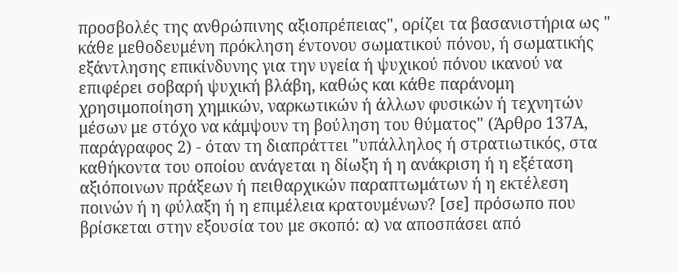προσβολές της ανθρώπινης αξιοπρέπειας", ορίζει τα βασανιστήρια ως " κάθε μεθοδευμένη πρόκληση έντονου σωματικού πόνου, ή σωματικής εξάντλησης επικίνδυνης για την υγεία ή ψυχικού πόνου ικανού να επιφέρει σοβαρή ψυχική βλάβη, καθώς και κάθε παράνομη χρησιμοποίηση χημικών, ναρκωτικών ή άλλων φυσικών ή τεχνητών μέσων με στόχο να κάμψουν τη βούληση του θύματος" (Άρθρο 137Α, παράγραφος 2) - όταν τη διαπράττει "υπάλληλος ή στρατιωτικός, στα καθήκοντα του οποίου ανάγεται η δίωξη ή η ανάκριση ή η εξέταση αξιόποινων πράξεων ή πειθαρχικών παραπτωμάτων ή η εκτέλεση ποινών ή η φύλαξη ή η επιμέλεια κρατουμένων? [σε] πρόσωπο που βρίσκεται στην εξουσία του με σκοπό: α) να αποσπάσει από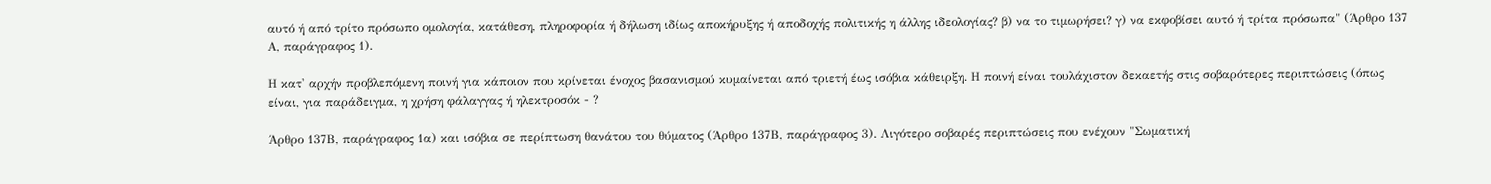αυτό ή από τρίτο πρόσωπο ομολογία, κατάθεση, πληροφορία ή δήλωση ιδίως αποκήρυξης ή αποδοχής πολιτικής η άλλης ιδεολογίας? β) να το τιμωρήσει? γ) να εκφοβίσει αυτό ή τρίτα πρόσωπα" (Άρθρο 137 Α, παράγραφος 1).

Η κατ' αρχήν προβλεπόμενη ποινή για κάποιον που κρίνεται ένοχος βασανισμού κυμαίνεται από τριετή έως ισόβια κάθειρξη. Η ποινή είναι τουλάχιστον δεκαετής στις σοβαρότερες περιπτώσεις (όπως είναι, για παράδειγμα, η χρήση φάλαγγας ή ηλεκτροσόκ - ?

Άρθρο 137Β, παράγραφος 1α) και ισόβια σε περίπτωση θανάτου του θύματος (Άρθρο 137Β, παράγραφος 3). Λιγότερο σοβαρές περιπτώσεις που ενέχουν "Σωματική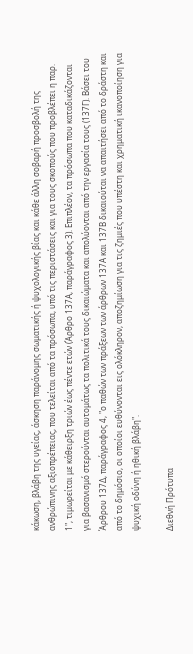κάκωση, βλάβη της υγείας, άσκηση παράνομης σωματικής ή ψυχολογικής βίας και κάθε άλλη σοβαρή προσβολή της ανθρώπινης αξιοπρέπειας, που τελείται από τα πρόσωπα, υπό τις περιστάσεις και για τους σκοπούς που προβλέπει η παρ. 1", τιμωρείται με κάθειρξη τριών έως πέντε ετών (Άρθρο 137Α, παράγραφος 3). Επιπλέον, τα πρόσωπα που καταδικάζονται για βασανισμό στερούνται αυτομάτως τα πολιτικά τους δικαιώματα και απολύονται από την εργασία τους (137Γ). Βάσει του Άρθρου 137Δ, παράγραφος 4, "ο παθών των πράξεων των άρθρων 137Α και 137Β δικαιούται να απαιτήσει από το δράστη και από το δημόσιο, οι οποίοι ευθύνονται εις ολόκληρον, αποζημίωση για τις ζημιές που υπέστη και χρηματική ικανοποίηση για ψυχική οδύνη ή ηθική βλάβη".

Διεθνή Πρότυπα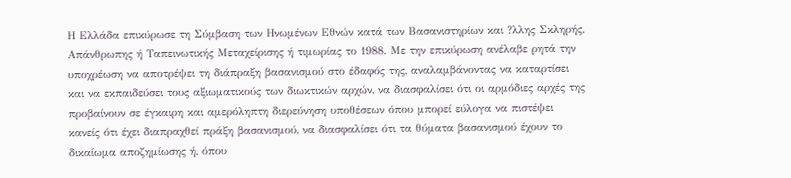Η Ελλάδα επικύρωσε τη Σύμβαση των Ηνωμένων Εθνών κατά των Βασανιστηρίων και ?λλης Σκληρής, Απάνθρωπης ή Ταπεινωτικής Μεταχείρισης ή τιμωρίας το 1988. Με την επικύρωση ανέλαβε ρητά την υποχρέωση να αποτρέψει τη διάπραξη βασανισμού στο έδαφός της, αναλαμβάνοντας να καταρτίσει και να εκπαιδεύσει τους αξιωματικούς των διωκτικών αρχών, να διασφαλίσει ότι οι αρμόδιες αρχές της προβαίνουν σε έγκαιρη και αμερόληπτη διερεύνηση υποθέσεων όπου μπορεί εύλογα να πιστέψει κανείς ότι έχει διαπραχθεί πράξη βασανισμού, να διασφαλίσει ότι τα θύματα βασανισμού έχουν το δικαίωμα αποζημίωσης ή, όπου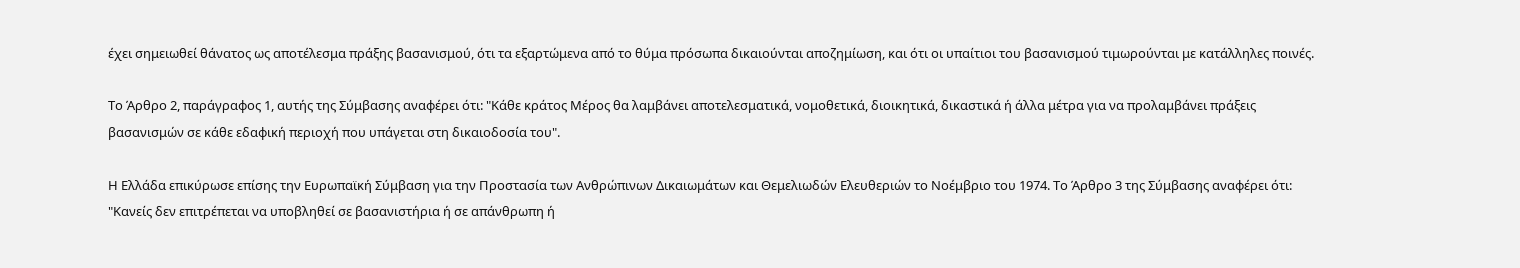έχει σημειωθεί θάνατος ως αποτέλεσμα πράξης βασανισμού, ότι τα εξαρτώμενα από το θύμα πρόσωπα δικαιούνται αποζημίωση, και ότι οι υπαίτιοι του βασανισμού τιμωρούνται με κατάλληλες ποινές.

Το Άρθρο 2, παράγραφος 1, αυτής της Σύμβασης αναφέρει ότι: "Κάθε κράτος Μέρος θα λαμβάνει αποτελεσματικά, νομοθετικά, διοικητικά, δικαστικά ή άλλα μέτρα για να προλαμβάνει πράξεις βασανισμών σε κάθε εδαφική περιοχή που υπάγεται στη δικαιοδοσία του".

Η Ελλάδα επικύρωσε επίσης την Ευρωπαϊκή Σύμβαση για την Προστασία των Ανθρώπινων Δικαιωμάτων και Θεμελιωδών Ελευθεριών το Νοέμβριο του 1974. Το Άρθρο 3 της Σύμβασης αναφέρει ότι: "Κανείς δεν επιτρέπεται να υποβληθεί σε βασανιστήρια ή σε απάνθρωπη ή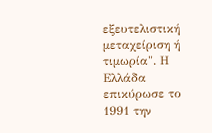εξευτελιστική μεταχείριση ή τιμωρία". Η Ελλάδα επικύρωσε το 1991 την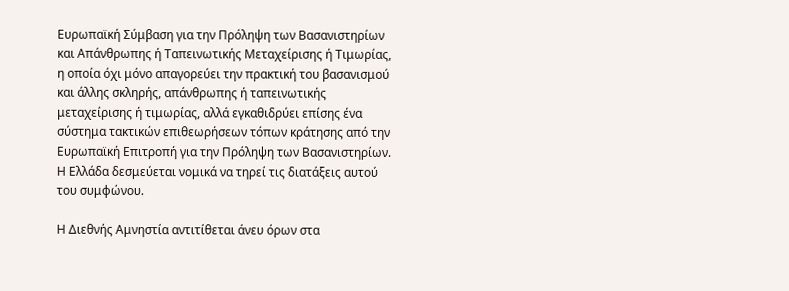Ευρωπαϊκή Σύμβαση για την Πρόληψη των Βασανιστηρίων και Απάνθρωπης ή Ταπεινωτικής Μεταχείρισης ή Τιμωρίας, η οποία όχι μόνο απαγορεύει την πρακτική του βασανισμού και άλλης σκληρής, απάνθρωπης ή ταπεινωτικής μεταχείρισης ή τιμωρίας, αλλά εγκαθιδρύει επίσης ένα σύστημα τακτικών επιθεωρήσεων τόπων κράτησης από την Ευρωπαϊκή Επιτροπή για την Πρόληψη των Βασανιστηρίων. Η Ελλάδα δεσμεύεται νομικά να τηρεί τις διατάξεις αυτού του συμφώνου.

Η Διεθνής Αμνηστία αντιτίθεται άνευ όρων στα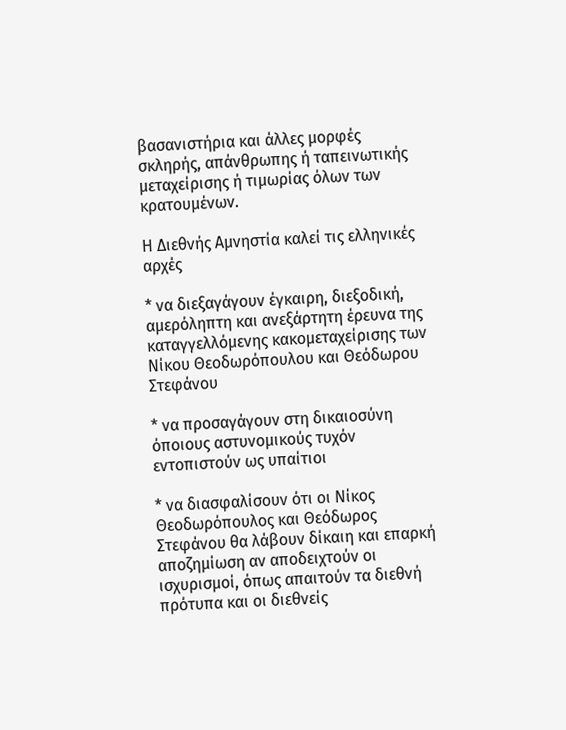βασανιστήρια και άλλες μορφές σκληρής, απάνθρωπης ή ταπεινωτικής μεταχείρισης ή τιμωρίας όλων των κρατουμένων.

Η Διεθνής Αμνηστία καλεί τις ελληνικές αρχές

* να διεξαγάγουν έγκαιρη, διεξοδική, αμερόληπτη και ανεξάρτητη έρευνα της καταγγελλόμενης κακομεταχείρισης των Νίκου Θεοδωρόπουλου και Θεόδωρου Στεφάνου

* να προσαγάγουν στη δικαιοσύνη όποιους αστυνομικούς τυχόν εντοπιστούν ως υπαίτιοι

* να διασφαλίσουν ότι οι Νίκος Θεοδωρόπουλος και Θεόδωρος Στεφάνου θα λάβουν δίκαιη και επαρκή αποζημίωση αν αποδειχτούν οι ισχυρισμοί, όπως απαιτούν τα διεθνή πρότυπα και οι διεθνείς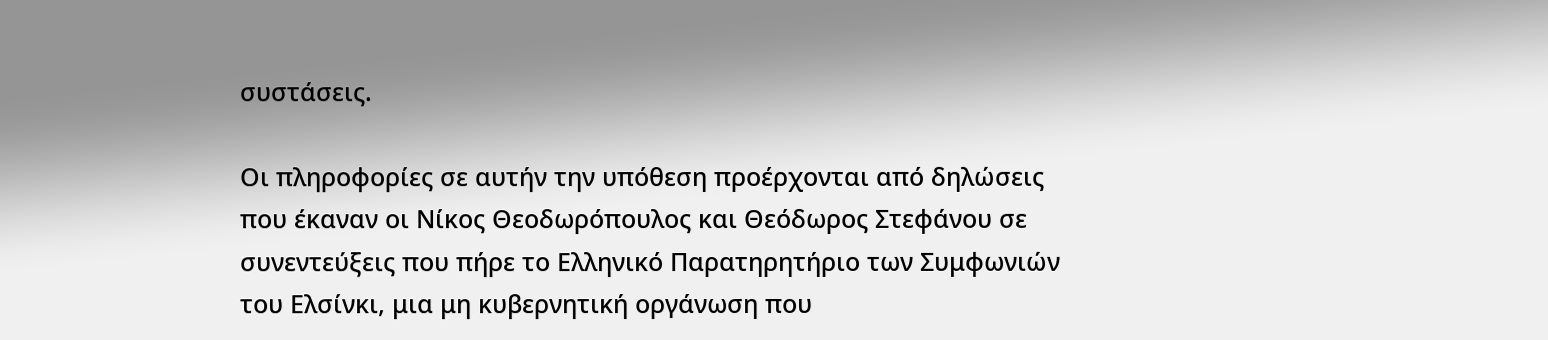συστάσεις.

Οι πληροφορίες σε αυτήν την υπόθεση προέρχονται από δηλώσεις που έκαναν οι Νίκος Θεοδωρόπουλος και Θεόδωρος Στεφάνου σε συνεντεύξεις που πήρε το Ελληνικό Παρατηρητήριο των Συμφωνιών του Ελσίνκι, μια μη κυβερνητική οργάνωση που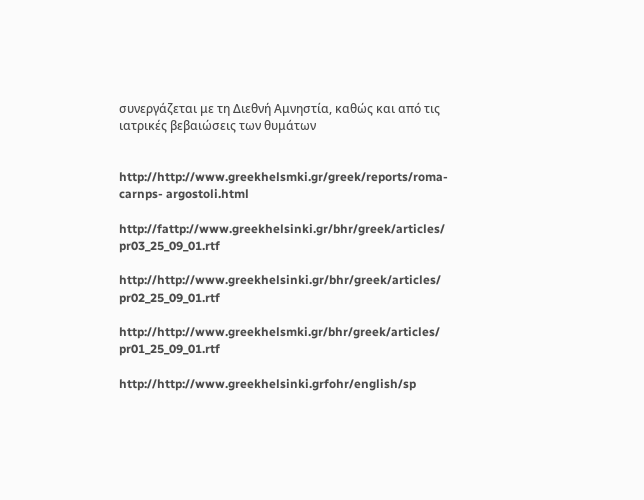συνεργάζεται με τη Διεθνή Αμνηστία, καθώς και από τις ιατρικές βεβαιώσεις των θυμάτων


http://http://www.greekhelsmki.gr/greek/reports/roma-carnps- argostoli.html

http://fattp://www.greekhelsinki.gr/bhr/greek/articles/ pr03_25_09_01.rtf

http://http://www.greekhelsinki.gr/bhr/greek/articles/ pr02_25_09_01.rtf

http://http://www.greekhelsmki.gr/bhr/greek/articles/ pr01_25_09_01.rtf

http://http://www.greekhelsinki.grfohr/english/sp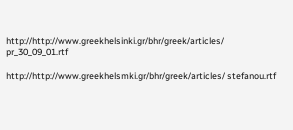http://http://www.greekhelsinki.gr/bhr/greek/articles/ pr_30_09_01.rtf

http://http://www.greekhelsmki.gr/bhr/greek/articles/ stefanou.rtf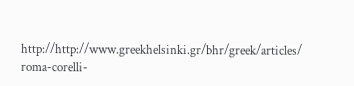http://http://www.greekhelsinki.gr/bhr/greek/articles/ roma-corelli-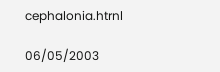cephalonia.htrnl

06/05/2003